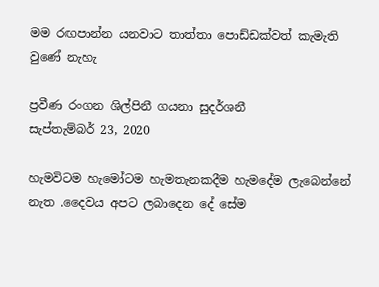මම රඟපාන්න යනවාට තාත්තා පොඩ්ඩක්වත් කැමැති වුණේ නැහැ

ප්‍රවීණ රංගන ශිල්පිනී ගයනා සුදර්ශනී
සැප්තැම්බර් 23, 2020

හැමවිටම හැමෝටම හැමතැනකදීම හැමදේම ලැබෙන්නේ නැත .දෛවය අපට ලබාදෙන දේ සේම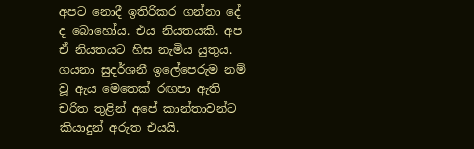අපට නොදී ඉතිරිකර ගන්නා දේ ද බොහෝය. එය නියතයකි. අප ඒ නියතයට හිස නැමිය යුතුය. ගයනා සුදර්ශනී ඉලේපෙරුම නම් වූ ඇය මෙතෙක් රඟපා ඇති චරිත තුළින් අපේ කාන්තාවන්ට කියාදුන් අරුත එයයි.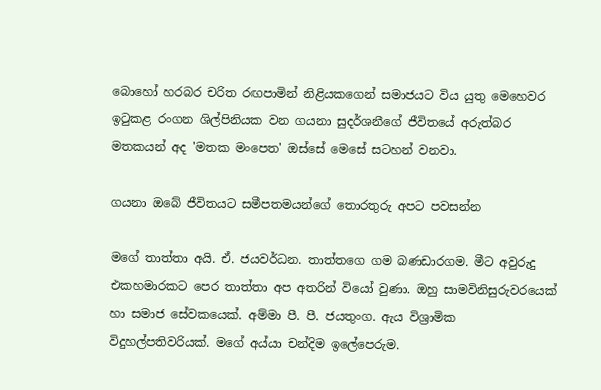බොහෝ හරබර චරිත රඟපාමින් නිළියකගෙන් සමාජයට විය යුතු මෙහෙවර ඉටුකළ රංගන ශිල්පිනියක වන ගයනා සුදර්ශනීගේ ජීවිතයේ අරුත්බර මතකයන් අද 'මතක මංපෙත' ඔස්සේ මෙසේ සටහන් වනවා.

ගයනා ඔබේ ජීවිතයට සමීපතමයන්ගේ තොරතුරු අපට පවසන්න

මගේ තාත්තා අයි. ඒ. ජයවර්ධන. තාත්තගෙ ගම බණඩාරගම. මීට අවුරුදු එකහමාරකට පෙර තාත්තා අප අතරින් වියෝ වුණා. ඔහු සාමවිනිසුරුවරයෙක් හා සමාජ සේවකයෙක්. අම්මා පී. පී. ජයතුංග. ඇය විශ්‍රාමික විදුහල්පතිවරියක්. මගේ අය්යා චන්දිම ඉලේපෙරුම.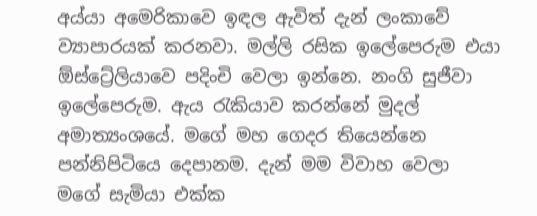අය්යා අමෙරිකාවෙ ඉඳල ඇවිත් දැන් ලංකාවේ ව්‍යාපාරයක් කරනවා. මල්ලි රසික ඉලේපෙරුම එයා ඕස්ට්‍රේලියාවෙ පදිංචි වෙලා ඉන්නෙ. නංගි සුජීවා ඉලේපෙරුම. ඇය රැකියාව කරන්නේ මුදල් අමාත්‍යංශයේ. මගේ මහ ගෙදර තියෙන්නෙ පන්නිපිටියෙ දෙපානම. දැන් මම විවාහ වෙලා මගේ සැමියා එක්ක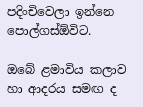පදිංචිවෙලා ඉන්නෙ පොල්ගස්ඕවිට.

ඔබේ ළමාවිය කලාව හා ආදරය සමඟ ද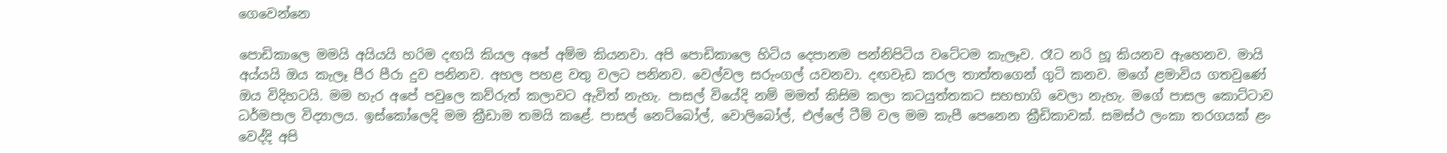ගෙවෙන්නෙ

පොඩිකාලෙ මමයි අයියයි හරිම දඟයි කියල අපේ අම්ම කියනවා. අපි පොඩිකාලෙ හිටිය දෙපානම පන්නිපිටිය වටේටම කැලෑව. රෑට නරි හූ කියනව ඇහෙනව. මායි අය්යයි ඔය කැලෑ පීර පීරා දුව පනිනව. අහල පහළ වතු වලට පනිනව. වෙල්වල සරුංගල් යවනවා. දඟවැඩ කරල තාත්තගෙන් ගුටි කනව. මගේ ළමාවිය ගතවුණේ ඔය විදිහටයි. මම හැර අපේ පවුලෙ කව්රුත් කලාවට ඇවිත් නැහැ. පාසල් වියේදි නම් මමත් කිසිම කලා කටයුත්තකට සහභාගි වෙලා නැහැ. මගේ පාසල කොට්ටාව ධර්මපාල විද්‍යාලය. ඉස්කෝලෙදි මම ක්‍රීඩාම තමයි කළේ. පාසල් නෙට්බෝල්, වොලිබෝල්, එල්ලේ ටීම් වල මම කැපී පෙනෙන ක්‍රීඩිකාවක්. සමස්ථ ලංකා තරගයක් ළං වෙද්දි අපි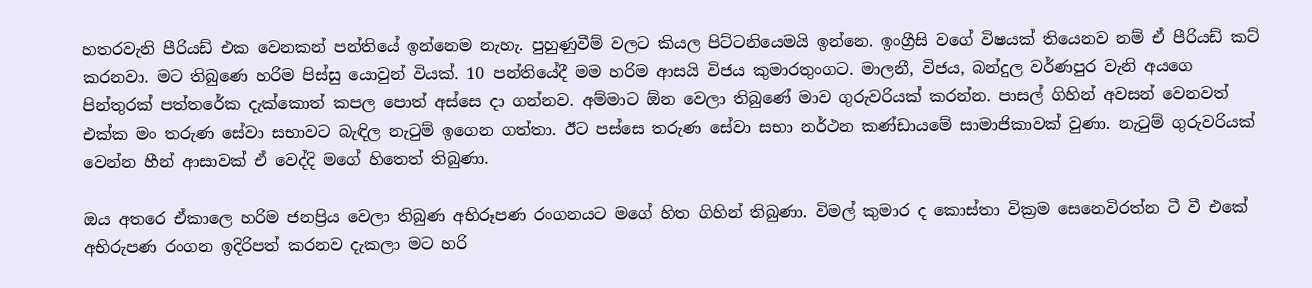හතරවැනි පීරියඩ් එක වෙනකන් පන්තියේ ඉන්නෙම නැහැ. පුහුණුවීම් වලට කියල පිට්ටනියෙමයි ඉන්නෙ. ඉංග්‍රීසි වගේ විෂයක් තියෙනව නම් ඒ පීරියඩ් කට් කරනවා. මට තිබුණෙ හරිම පිස්සු යොවුන් වියක්. 10 පන්තියේදී මම හරිම ආසයි විජය කුමාරතුංගට. මාලනී, විජය, බන්දුල වර්ණපුර වැනි අයගෙ පින්තුරක් පත්තරේක දැක්කොත් කපල පොත් අස්සෙ දා ගන්නව. අම්මාට ඕන වෙලා තිබුණේ මාව ගුරුවරියක් කරන්න. පාසල් ගිහින් අවසන් වෙනවත් එක්ක මං තරුණ සේවා සභාවට බැඳිල නැටුම් ඉගෙන ගත්තා. ඊට පස්සෙ තරුණ සේවා සභා නර්ථන කණ්ඩායමේ සාමාජිකාවක් වුණා. නැටුම් ගුරුවරියක් වෙන්න හීන් ආසාවක් ඒ වෙද්දි මගේ හිතෙත් තිබුණා.

ඔය අතරෙ ඒකාලෙ හරිම ජනප්‍රිය වෙලා තිබුණ අභිරූපණ රංගනයට මගේ හිත ගිහින් තිබුණා. විමල් කුමාර ද කොස්තා වික්‍රම සෙනෙවිරත්න ටී වී එකේ අභිරුපණ රංගන ඉදිරිපත් කරනව දැකලා මට හරි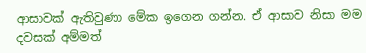ආසාවක් ඇතිවුණා මේක ඉගෙන ගන්න. ඒ ආසාව නිසා මම දවසක් අම්මත්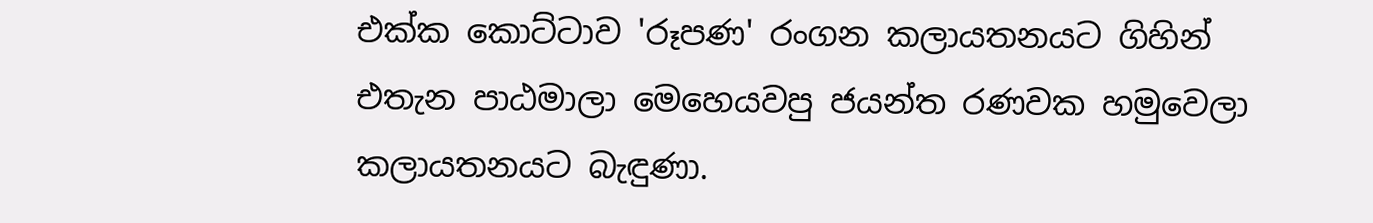එක්ක කොට්ටාව 'රූපණ' රංගන කලායතනයට ගිහින් එතැන පාඨමාලා මෙහෙයවපු ජයන්ත රණවක හමුවෙලා කලායතනයට බැඳුණා.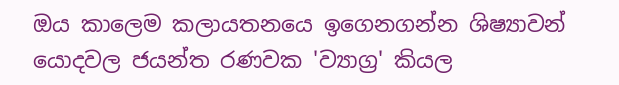ඔය කාලෙම කලායතනයෙ ඉගෙනගන්න ශිෂ්‍යාවන් යොදවල ජයන්ත රණවක 'ව්‍යාග්‍ර' කියල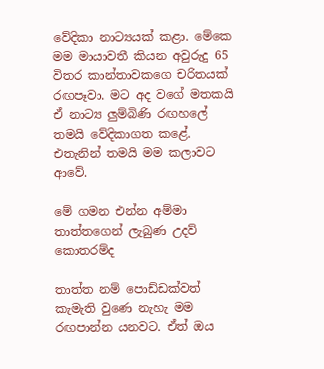වේදිකා නාට්‍යයක් කළා. මේකෙ මම මායාවතී කියන අවුරුදු 65 විතර කාන්තාවකගෙ චරිතයක් රඟපෑවා. මට අද වගේ මතකයි ඒ නාට්‍ය ලුම්බිණි රඟහලේ තමයි වේදිකාගත කළේ. එතැනින් තමයි මම කලාවට ආවේ.

මේ ගමන එන්න අම්මා තාත්තගෙන් ලැබුණ උදව් කොතරම්ද

තාත්ත නම් පොඩ්ඩක්වත් කැමැති වුණෙ නැහැ මම රඟපාන්න යනවට. ඒත් ඔය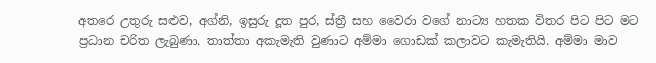අතරෙ උතුරු සළුව, අග්නි, ඉසුරු දූත පුර, ස්ත්‍රී සහ වෛරා වගේ නාට්‍ය හතක විතර පිට පිට මට ප්‍රධාන චරිත ලැබුණා. තාත්තා අකැමැති වුණාට අම්මා ගොඩක් කලාවට කැමැතියි. අම්මා මාව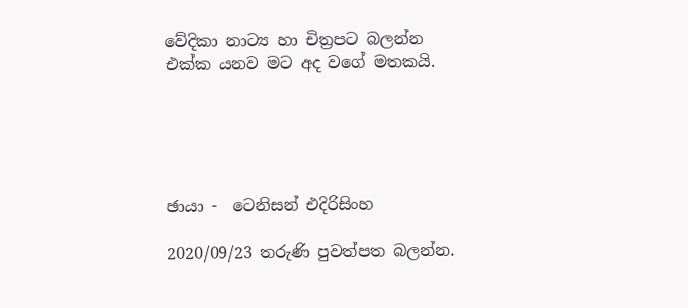වේදිකා නාට්‍ය හා චිත්‍රපට බලන්න එක්ක යනව මට අද වගේ මතකයි.





ඡායා -  ටෙනිසන් එදිරිසිංහ

2020/09/23 තරුණි පුවත්පත බලන්න.